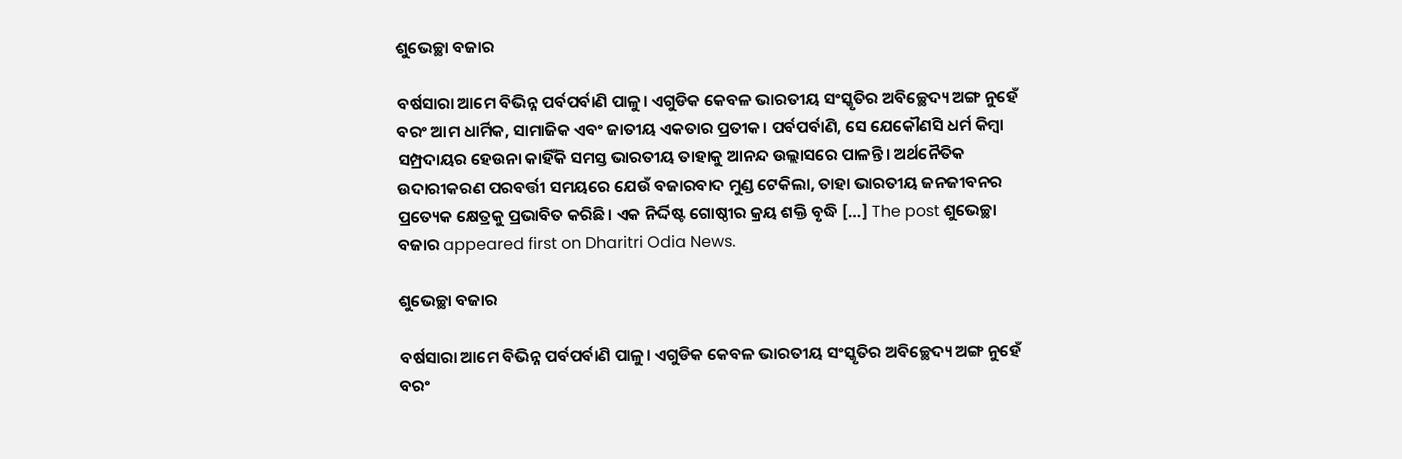ଶୁଭେଚ୍ଛା ବଜାର

ବର୍ଷସାରା ଆମେ ବିଭିନ୍ନ ପର୍ବପର୍ବାଣି ପାଳୁ। ଏଗୁଡିକ କେବଳ ଭାରତୀୟ ସଂସ୍କୃତିର ଅବିଚ୍ଛେଦ୍ୟ ଅଙ୍ଗ ନୁହେଁ ବରଂ ଆମ ଧାର୍ମିକ, ସାମାଜିକ ଏବଂ ଜାତୀୟ ଏକତାର ପ୍ରତୀକ। ପର୍ବପର୍ବାଣି, ସେ ଯେକୌଣସି ଧର୍ମ କିମ୍ବା ସମ୍ପ୍ରଦାୟର ହେଉନା କାହିଁକି ସମସ୍ତ ଭାରତୀୟ ତାହାକୁ ଆନନ୍ଦ ଉଲ୍ଲାସରେ ପାଳନ୍ତି। ଅର୍ଥନୈତିକ ଉଦାରୀକରଣ ପରବର୍ତ୍ତୀ ସମୟରେ ଯେଉଁ ବଜାରବାଦ ମୁଣ୍ଡ ଟେକିଲା, ତାହା ଭାରତୀୟ ଜନଜୀବନର ପ୍ରତ୍ୟେକ କ୍ଷେତ୍ରକୁ ପ୍ରଭାବିତ କରିଛି। ଏକ ନିର୍ଦ୍ଦିଷ୍ଟ ଗୋଷ୍ଠୀର କ୍ରୟ ଶକ୍ତି ବୃଦ୍ଧି […] The post ଶୁଭେଚ୍ଛା ବଜାର appeared first on Dharitri Odia News.

ଶୁଭେଚ୍ଛା ବଜାର

ବର୍ଷସାରା ଆମେ ବିଭିନ୍ନ ପର୍ବପର୍ବାଣି ପାଳୁ। ଏଗୁଡିକ କେବଳ ଭାରତୀୟ ସଂସ୍କୃତିର ଅବିଚ୍ଛେଦ୍ୟ ଅଙ୍ଗ ନୁହେଁ ବରଂ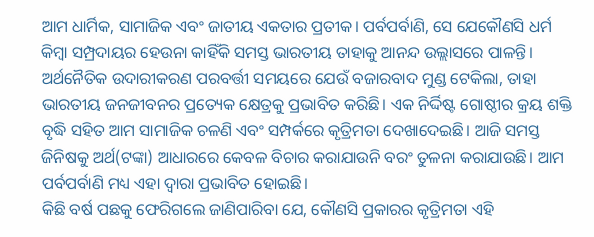ଆମ ଧାର୍ମିକ, ସାମାଜିକ ଏବଂ ଜାତୀୟ ଏକତାର ପ୍ରତୀକ। ପର୍ବପର୍ବାଣି, ସେ ଯେକୌଣସି ଧର୍ମ କିମ୍ବା ସମ୍ପ୍ରଦାୟର ହେଉନା କାହିଁକି ସମସ୍ତ ଭାରତୀୟ ତାହାକୁ ଆନନ୍ଦ ଉଲ୍ଲାସରେ ପାଳନ୍ତି। ଅର୍ଥନୈତିକ ଉଦାରୀକରଣ ପରବର୍ତ୍ତୀ ସମୟରେ ଯେଉଁ ବଜାରବାଦ ମୁଣ୍ଡ ଟେକିଲା, ତାହା ଭାରତୀୟ ଜନଜୀବନର ପ୍ରତ୍ୟେକ କ୍ଷେତ୍ରକୁ ପ୍ରଭାବିତ କରିଛି। ଏକ ନିର୍ଦ୍ଦିଷ୍ଟ ଗୋଷ୍ଠୀର କ୍ରୟ ଶକ୍ତି ବୃଦ୍ଧି ସହିତ ଆମ ସାମାଜିକ ଚଳଣି ଏବଂ ସମ୍ପର୍କରେ କୃତ୍ରିମତା ଦେଖାଦେଇଛି। ଆଜି ସମସ୍ତ ଜିନିଷକୁ ଅର୍ଥ(ଟଙ୍କା) ଆଧାରରେ କେବଳ ବିଚାର କରାଯାଉନି ବରଂ ତୁଳନା କରାଯାଉଛି। ଆମ ପର୍ବପର୍ବାଣି ମଧ୍ୟ ଏହା ଦ୍ୱାରା ପ୍ରଭାବିତ ହୋଇଛି।
କିଛି ବର୍ଷ ପଛକୁ ଫେରିଗଲେ ଜାଣିପାରିବା ଯେ, କୌଣସି ପ୍ରକାରର କୃତ୍ରିମତା ଏହି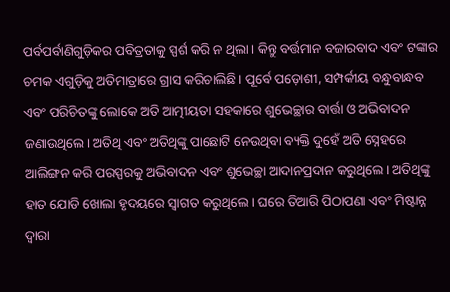ପର୍ବପର୍ବାଣିଗୁଡ଼ିକର ପବିତ୍ରତାକୁ ସ୍ପର୍ଶ କରି ନ ଥିଲା। କିନ୍ତୁ ବର୍ତ୍ତମାନ ବଜାରବାଦ ଏବଂ ଟଙ୍କାର ଚମକ ଏଗୁଡ଼ିକୁ ଅତିମାତ୍ରାରେ ଗ୍ରାସ କରିଚାଲିଛି। ପୂର୍ବେ ପଡ଼ୋଶୀ, ସମ୍ପର୍କୀୟ ବନ୍ଧୁବାନ୍ଧବ ଏବଂ ପରିଚିତଙ୍କୁ ଲୋକେ ଅତି ଆତ୍ମୀୟତା ସହକାରେ ଶୁଭେଚ୍ଛାର ବାର୍ତ୍ତା ଓ ଅଭିବାଦନ ଜଣାଉଥିଲେ। ଅତିଥି ଏବଂ ଅତିଥିଙ୍କୁ ପାଛୋଟି ନେଉଥିବା ବ୍ୟକ୍ତି ଦୁହେଁ ଅତି ସ୍ନେହରେ ଆଲିଙ୍ଗନ କରି ପରସ୍ପରକୁ ଅଭିବାଦନ ଏବଂ ଶୁଭେଚ୍ଛା ଆଦାନପ୍ରଦାନ କରୁଥିଲେ। ଅତିଥିଙ୍କୁ ହାତ ଯୋଡି ଖୋଲା ହୃଦୟରେ ସ୍ବାଗତ କରୁଥିଲେ। ଘରେ ତିଆରି ପିଠାପଣା ଏବଂ ମିଷ୍ଟାନ୍ନ ଦ୍ବାରା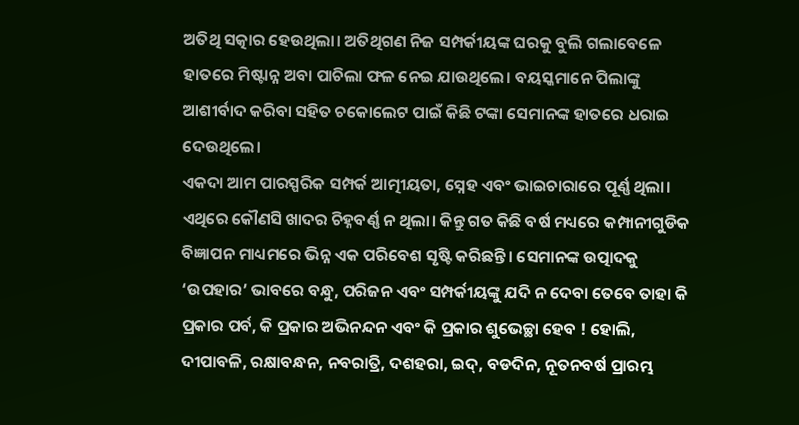ଅତିଥି ସତ୍କାର ହେଉଥିଲା। ଅତିଥିଗଣ ନିଜ ସମ୍ପର୍କୀୟଙ୍କ ଘରକୁ ବୁଲି ଗଲାବେଳେ ହାତରେ ମିଷ୍ଟାନ୍ନ ଅବା ପାଚିଲା ଫଳ ନେଇ ଯାଉଥିଲେ। ବୟସ୍କମାନେ ପିଲାଙ୍କୁ ଆଶୀର୍ବାଦ କରିବା ସହିତ ଚକୋଲେଟ ପାଇଁ କିଛି ଟଙ୍କା ସେମାନଙ୍କ ହାତରେ ଧରାଇ ଦେଉଥିଲେ।
ଏକଦା ଆମ ପାରସ୍ପରିକ ସମ୍ପର୍କ ଆତ୍ମୀୟତା, ସ୍ନେହ ଏବଂ ଭାଇଚାରାରେ ପୂର୍ଣ୍ଣ ଥିଲା। ଏଥିରେ କୌଣସି ଖାଦର ଚିହ୍ନବର୍ଣ୍ଣ ନ ଥିଲା। କିନ୍ତୁ ଗତ କିଛି ବର୍ଷ ମଧ୍ୟରେ କମ୍ପାନୀଗୁଡିକ ବିଜ୍ଞାପନ ମାଧ୍ୟମରେ ଭିନ୍ନ ଏକ ପରିବେଶ ସୃଷ୍ଟି କରିଛନ୍ତି। ସେମାନଙ୍କ ଉତ୍ପାଦକୁ ‘ଉପହାର’ ଭାବରେ ବନ୍ଧୁ, ପରିଜନ ଏବଂ ସମ୍ପର୍କୀୟଙ୍କୁ ଯଦି ନ ଦେବା ତେବେ ତାହା କି ପ୍ରକାର ପର୍ବ, କି ପ୍ରକାର ଅଭିନନ୍ଦନ ଏବଂ କି ପ୍ରକାର ଶୁଭେଚ୍ଛା ହେବ ! ହୋଲି, ଦୀପାବଳି, ରକ୍ଷାବନ୍ଧନ, ନବରାତ୍ରି, ଦଶହରା, ଇଦ୍‌, ବଡଦିନ, ନୂତନବର୍ଷ ପ୍ରାରମ୍ଭ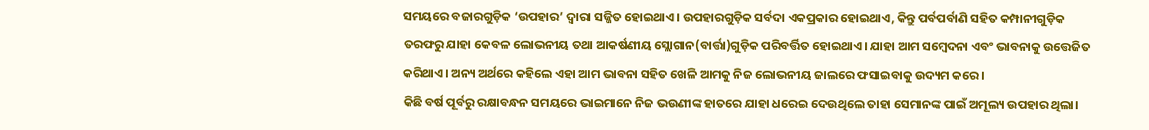ସମୟରେ ବଜାରଗୁଡ଼ିକ ‘ଉପହାର’ ଦ୍ୱାରା ସଜ୍ଜିତ ହୋଇଥାଏ। ଉପହାରଗୁଡ଼ିକ ସର୍ବଦା ଏକପ୍ରକାର ହୋଇଥାଏ, କିନ୍ତୁ ପର୍ବପର୍ବାଣି ସହିତ କମ୍ପାନୀଗୁଡ଼ିକ ତରଫରୁ ଯାହା କେବଳ ଲୋଭନୀୟ ତଥା ଆକର୍ଷଣୀୟ ସ୍ଲୋଗାନ(ବାର୍ତ୍ତା)ଗୁଡ଼ିକ ପରିବର୍ତ୍ତିତ ହୋଇଥାଏ। ଯାହା ଆମ ସମ୍ବେଦନା ଏବଂ ଭାବନାକୁ ଉତ୍ତେଜିତ କରିଥାଏ। ଅନ୍ୟ ଅର୍ଥରେ କହିଲେ ଏହା ଆମ ଭାବନା ସହିତ ଖେଳି ଆମକୁ ନିଜ ଲୋଭନୀୟ ଜାଲରେ ଫସାଇବାକୁ ଉଦ୍ୟମ କରେ।
କିଛି ବର୍ଷ ପୂର୍ବରୁ ରକ୍ଷାବନ୍ଧନ ସମୟରେ ଭାଇମାନେ ନିଜ ଭଉଣୀଙ୍କ ହାତରେ ଯାହା ଧରେଇ ଦେଉଥିଲେ ତାହା ସେମାନଙ୍କ ପାଇଁ ଅମୂଲ୍ୟ ଉପହାର ଥିଲା।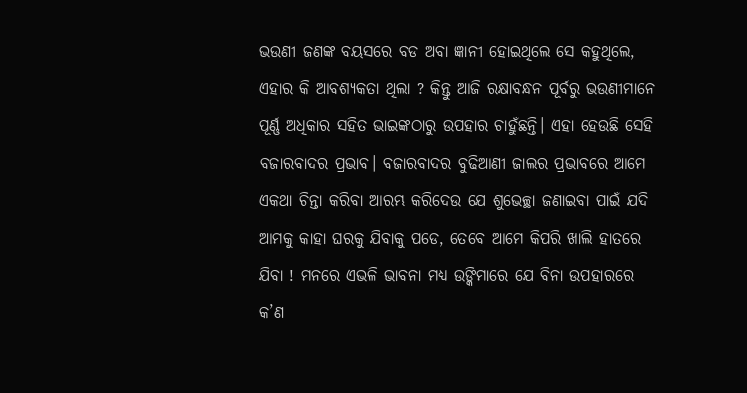ଭଉଣୀ ଜଣଙ୍କ ବୟସରେ ବଡ ଅବା ଜ୍ଞାନୀ ହୋଇଥିଲେ ସେ କହୁଥିଲେ, ଏହାର କି ଆବଶ୍ୟକତା ଥିଲା ? କିନ୍ତୁ ଆଜି ରକ୍ଷାବନ୍ଧନ ପୂର୍ବରୁ ଭଉଣୀମାନେ ପୂର୍ଣ୍ଣ ଅଧିକାର ସହିତ ଭାଇଙ୍କଠାରୁ ଉପହାର ଚାହୁଁଛନ୍ତି। ଏହା ହେଉଛି ସେହି ବଜାରବାଦର ପ୍ରଭାବ। ବଜାରବାଦର ବୁଢିଆଣୀ ଜାଲର ପ୍ରଭାବରେ ଆମେ ଏକଥା ଚିନ୍ତା କରିବା ଆରମ୍ଭ କରିଦେଉ ଯେ ଶୁଭେଚ୍ଛା ଜଣାଇବା ପାଇଁ ଯଦି ଆମକୁ କାହା ଘରକୁ ଯିବାକୁ ପଡେ, ତେବେ ଆମେ କିପରି ଖାଲି ହାତରେ ଯିବା ! ମନରେ ଏଭଳି ଭାବନା ମଧ୍ୟ ଉଙ୍କିମାରେ ଯେ ବିନା ଉପହାରରେ କ’ଣ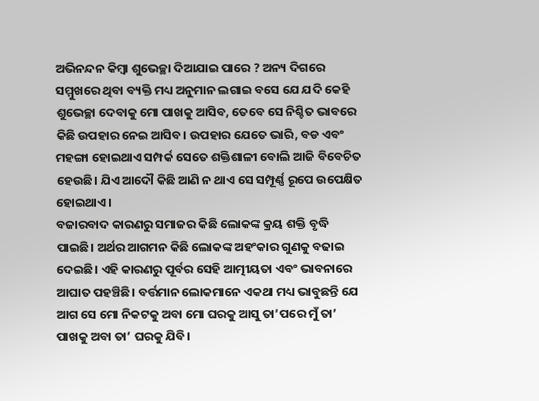ଅଭିନନ୍ଦନ କିମ୍ବା ଶୁଭେଚ୍ଛା ଦିଆଯାଇ ପାରେ ? ଅନ୍ୟ ଦିଗରେ ସମ୍ମୁଖରେ ଥିବା ବ୍ୟକ୍ତି ମଧ୍ୟ ଅନୁମାନ ଲଗାଇ ବସେ ଯେ ଯଦି କେହି ଶୁଭେଚ୍ଛା ଦେବାକୁ ମୋ ପାଖକୁ ଆସିବ, ତେବେ ସେ ନିଶ୍ଚିତ ଭାବରେ କିଛି ଉପହାର ନେଇ ଆସିବ। ଉପହାର ଯେତେ ଭାରି, ବଡ ଏବଂ ମହଙ୍ଗା ହୋଇଥାଏ ସମ୍ପର୍କ ସେତେ ଶକ୍ତିଶାଳୀ ବୋଲି ଆଜି ବିବେଚିତ ହେଉଛି। ଯିଏ ଆଦୌ କିଛି ଆଣି ନ ଥାଏ ସେ ସମ୍ପୂର୍ଣ୍ଣ ରୂପେ ଉପେକ୍ଷିତ ହୋଇଥାଏ।
ବଜାରବାଦ କାରଣରୁ ସମାଜର କିଛି ଲୋକଙ୍କ କ୍ରୟ ଶକ୍ତି ବୃଦ୍ଧି ପାଇଛି। ଅର୍ଥର ଆଗମନ କିଛି ଲୋକଙ୍କ ଅହଂକାର ଗୁଣକୁ ବଢାଇ ଦେଇଛି। ଏହି କାରଣରୁ ପୂର୍ବର ସେହି ଆତ୍ମୀୟତା ଏବଂ ଭାବନାରେ ଆଘାତ ପହଞ୍ଚିଛି। ବର୍ତ୍ତମାନ ଲୋକମାନେ ଏକଥା ମଧ୍ୟ ଭାବୁଛନ୍ତି ଯେ ଆଗ ସେ ମୋ ନିକଟକୁ ଅବା ମୋ ଘରକୁ ଆସୁ ତା’ପରେ ମୁଁ ତା’ ପାଖକୁ ଅବା ତା’ ଘରକୁ ଯିବି।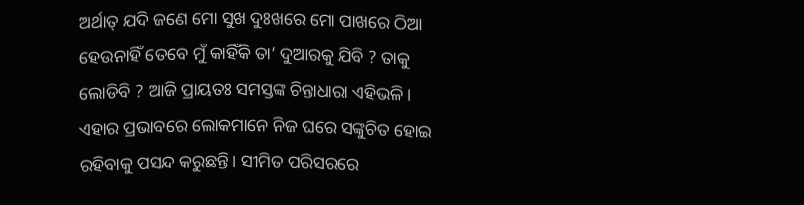ଅର୍ଥାତ୍‌ ଯଦି ଜଣେ ମୋ ସୁଖ ଦୁଃଖରେ ମୋ ପାଖରେ ଠିଆ ହେଉନାହିଁ ତେବେ ମୁଁ କାହିଁକି ତା’ ଦୁଆରକୁ ଯିବି ? ତାକୁ ଲୋଡିବି ? ଆଜି ପ୍ରାୟତଃ ସମସ୍ତଙ୍କ ଚିନ୍ତାଧାରା ଏହିଭଳି। ଏହାର ପ୍ରଭାବରେ ଲୋକମାନେ ନିଜ ଘରେ ସଙ୍କୁଚିତ ହୋଇ ରହିବାକୁ ପସନ୍ଦ କରୁଛନ୍ତି। ସୀମିତ ପରିସରରେ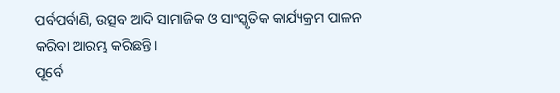ପର୍ବପର୍ବାଣି, ଉତ୍ସବ ଆଦି ସାମାଜିକ ଓ ସାଂସ୍କୃତିକ କାର୍ଯ୍ୟକ୍ରମ ପାଳନ କରିବା ଆରମ୍ଭ କରିଛନ୍ତି।
ପୂର୍ବେ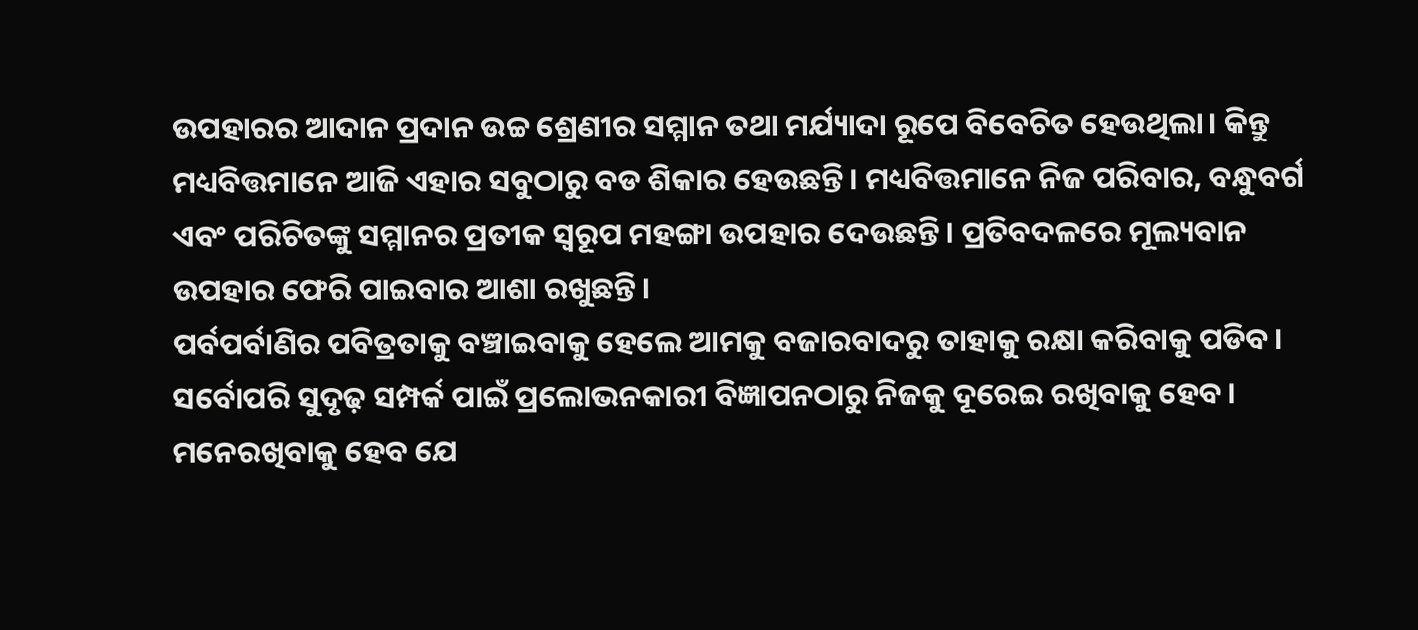ଉପହାରର ଆଦାନ ପ୍ରଦାନ ଉଚ୍ଚ ଶ୍ରେଣୀର ସମ୍ମାନ ତଥା ମର୍ଯ୍ୟାଦା ରୂପେ ବିବେଚିତ ହେଉଥିଲା। କିନ୍ତୁ ମଧ୍ୟବିତ୍ତମାନେ ଆଜି ଏହାର ସବୁଠାରୁ ବଡ ଶିକାର ହେଉଛନ୍ତି। ମଧ୍ୟବିତ୍ତମାନେ ନିଜ ପରିବାର, ବନ୍ଧୁବର୍ଗ ଏବଂ ପରିଚିତଙ୍କୁ ସମ୍ମାନର ପ୍ରତୀକ ସ୍ବରୂପ ମହଙ୍ଗା ଉପହାର ଦେଉଛନ୍ତି। ପ୍ରତିବଦଳରେ ମୂଲ୍ୟବାନ ଉପହାର ଫେରି ପାଇବାର ଆଶା ରଖୁଛନ୍ତି।
ପର୍ବପର୍ବାଣିର ପବିତ୍ରତାକୁ ବଞ୍ଚାଇବାକୁ ହେଲେ ଆମକୁ ବଜାରବାଦରୁ ତାହାକୁ ରକ୍ଷା କରିବାକୁ ପଡିବ। ସର୍ବୋପରି ସୁଦୃଢ଼ ସମ୍ପର୍କ ପାଇଁ ପ୍ରଲୋଭନକାରୀ ବିଜ୍ଞାପନଠାରୁ ନିଜକୁ ଦୂରେଇ ରଖିବାକୁ ହେବ। ମନେରଖିବାକୁ ହେବ ଯେ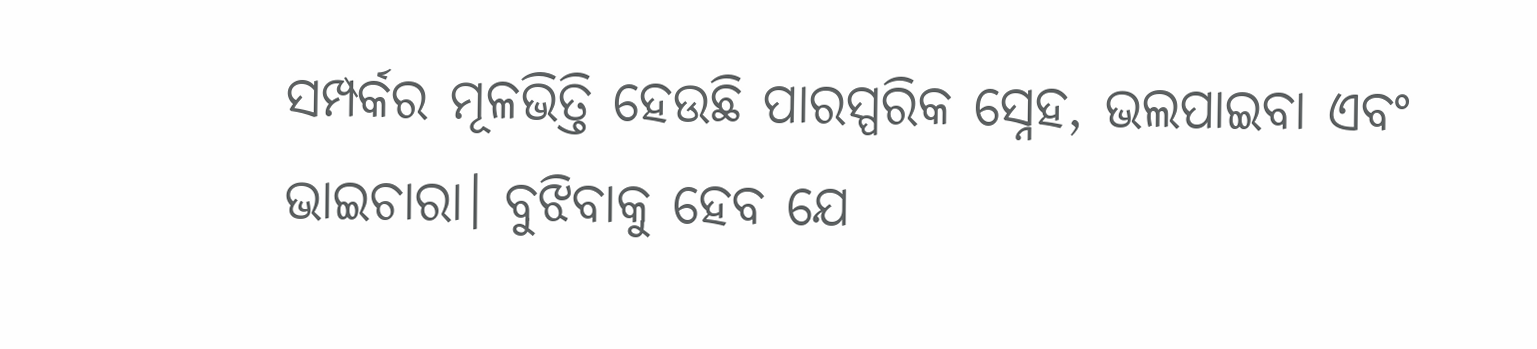ସମ୍ପର୍କର ମୂଳଭିତ୍ତି ହେଉଛି ପାରସ୍ପରିକ ସ୍ନେହ, ଭଲପାଇବା ଏବଂ ଭାଇଚାରା। ବୁଝିବାକୁ ହେବ ଯେ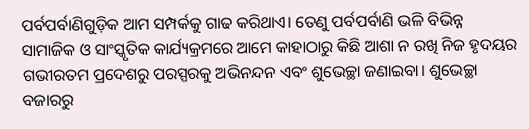ପର୍ବପର୍ବାଣିଗୁଡ଼ିକ ଆମ ସମ୍ପର୍କକୁ ଗାଢ କରିଥାଏ। ତେଣୁ ପର୍ବପର୍ବାଣି ଭଳି ବିଭିନ୍ନ ସାମାଜିକ ଓ ସାଂସ୍କୃତିକ କାର୍ଯ୍ୟକ୍ରମରେ ଆମେ କାହାଠାରୁ କିଛି ଆଶା ନ ରଖି ନିଜ ହୃଦୟର ଗଭୀରତମ ପ୍ରଦେଶରୁ ପରସ୍ପରକୁ ଅଭିନନ୍ଦନ ଏବଂ ଶୁଭେଚ୍ଛା ଜଣାଇବା। ଶୁଭେଚ୍ଛା ବଜାରରୁ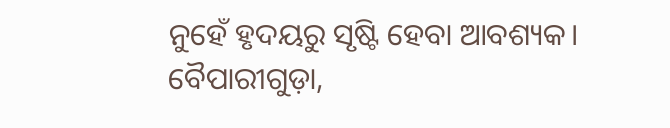ନୁହେଁ ହୃଦୟରୁ ସୃଷ୍ଟି ହେବା ଆବଶ୍ୟକ।
ବୈପାରୀଗୁଡ଼ା,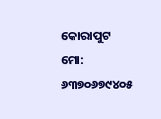କୋରାପୁଟ
ମୋ: ୬୩୭୦୬୭୯୪୦୫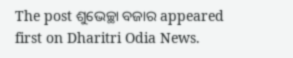The post ଶୁଭେଚ୍ଛା ବଜାର appeared first on Dharitri Odia News.